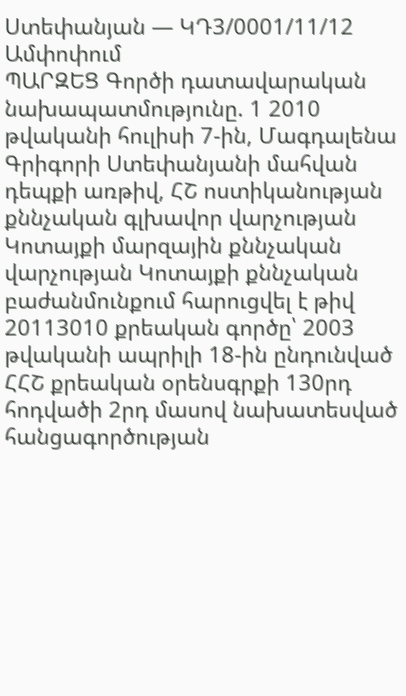Ստեփանյան — ԿԴ3/0001/11/12
Ամփոփում
ՊԱՐԶԵՑ Գործի դատավարական նախապատմությունը. 1 2010 թվականի հուլիսի 7-ին, Մագդալենա Գրիգորի Ստեփանյանի մահվան դեպքի առթիվ, ՀՇ ոստիկանության քննչական գլխավոր վարչության Կոտայքի մարզային քննչական վարչության Կոտայքի քննչական բաժանմունքում հարուցվել է թիվ 20113010 քրեական գործը՝ 2003 թվականի ապրիլի 18-ին ընդունված ՀՀՇ քրեական օրենսգրքի 130րդ հոդվածի 2րդ մասով նախատեսված հանցագործության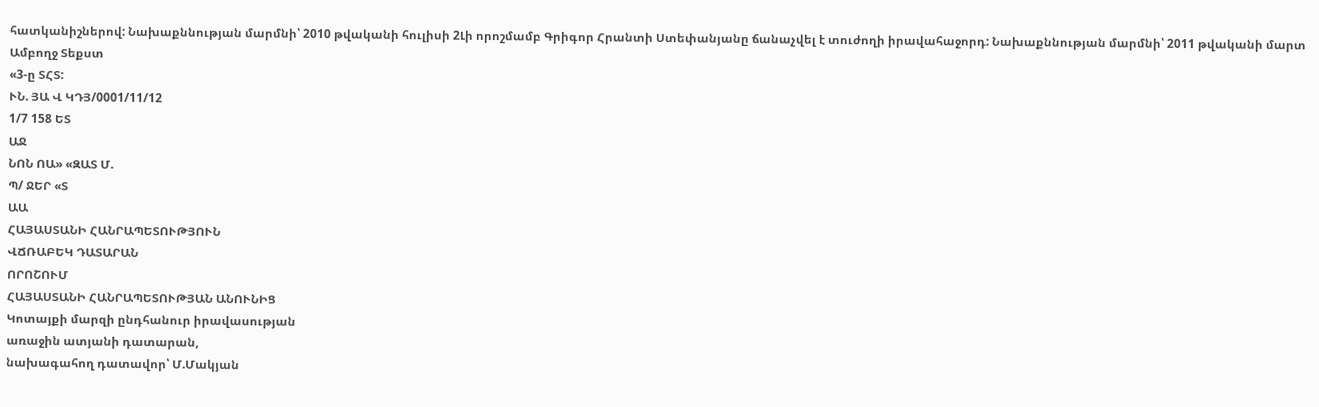հատկանիշներով: Նախաքննության մարմնի՝ 2010 թվականի հուլիսի 2Լի որոշմամբ Գրիգոր Հրանտի Ստեփանյանը ճանաչվել է տուժողի իրավահաջորդ: Նախաքննության մարմնի՝ 2011 թվականի մարտ
Ամբողջ Տեքստ
«3-ը ՏՀՏ:
ՒՆ. ՅԱ Վ ԿԴՅ/0001/11/12
1/7 158 ԵՏ
ԱՋ
ՆՈՆ ՈԱ» «ԶԱՏ Մ.
Պ/ ՋԵՐ «Տ
ԱԱ
ՀԱՅԱՍՏԱՆԻ ՀԱՆՐԱՊԵՏՈՒԹՅՈՒՆ
ՎՃՌԱԲԵԿ ԴԱՏԱՐԱՆ
ՈՐՈՇՈՒՄ
ՀԱՅԱՍՏԱՆԻ ՀԱՆՐԱՊԵՏՈՒԹՅԱՆ ԱՆՈՒՆԻՑ
Կոտայքի մարզի ընդհանուր իրավասության
առաջին ատյանի դատարան,
նախագահող դատավոր՝ Մ.Մակյան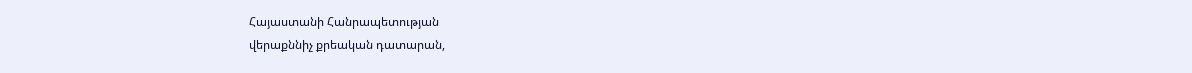Հայաստանի Հանրապետության
վերաքննիչ քրեական դատարան,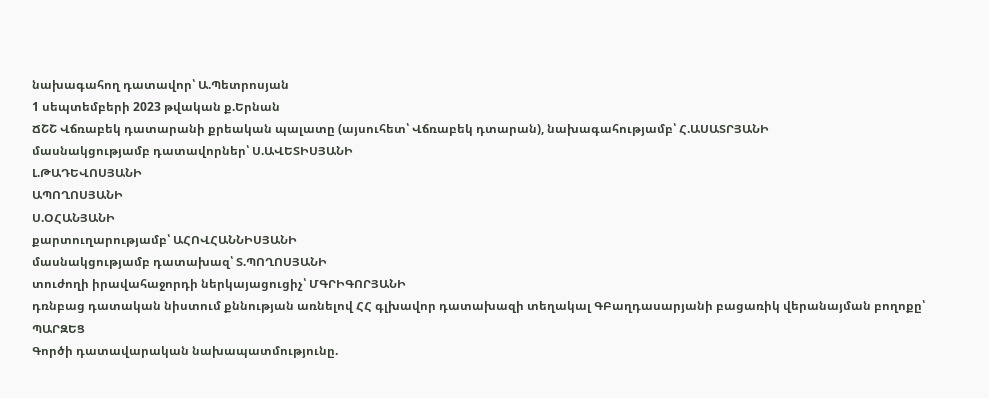նախագահող դատավոր՝ Ա.Պետրոսյան
1 սեպտեմբերի 2023 թվական ք.Երնան
ՃՇՇ Վճռաբեկ դատարանի քրեական պալատը (այսուհետ՝ Վճռաբեկ դտարան), նախագահությամբ՝ Հ.ԱՍԱՏՐՅԱՆԻ
մասնակցությամբ դատավորներ՝ Ս.ԱՎԵՏԻՍՅԱՆԻ
Լ.ԹԱԴԵՎՈՍՅԱՆԻ
ԱՊՈՂՈՍՅԱՆԻ
Ս.ՕՀԱՆՅԱՆԻ
քարտուղարությամբ՝ ԱՀՈՎՀԱՆՆԻՍՅԱՆԻ
մասնակցությամբ դատախազ՝ Տ.ՊՈՂՈՍՅԱՆԻ
տուժողի իրավահաջորդի ներկայացուցիչ՝ ՄԳՐԻԳՈՐՅԱՆԻ
դռնբաց դատական նիստում քննության առնելով ՀՀ գլխավոր դատախազի տեղակալ ԳԲաղդասարյանի բացառիկ վերանայման բողոքը՝
ՊԱՐԶԵՑ
Գործի դատավարական նախապատմությունը.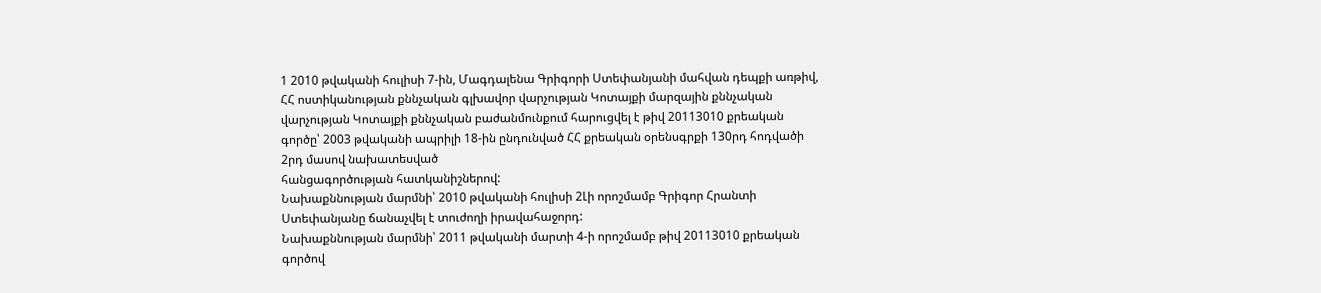1 2010 թվականի հուլիսի 7-ին, Մագդալենա Գրիգորի Ստեփանյանի մահվան դեպքի առթիվ, ՀՀ ոստիկանության քննչական գլխավոր վարչության Կոտայքի մարզային քննչական վարչության Կոտայքի քննչական բաժանմունքում հարուցվել է թիվ 20113010 քրեական գործը՝ 2003 թվականի ապրիլի 18-ին ընդունված ՀՀ քրեական օրենսգրքի 130րդ հոդվածի 2րդ մասով նախատեսված
հանցագործության հատկանիշներով:
Նախաքննության մարմնի՝ 2010 թվականի հուլիսի 2Լի որոշմամբ Գրիգոր Հրանտի Ստեփանյանը ճանաչվել է տուժողի իրավահաջորդ:
Նախաքննության մարմնի՝ 2011 թվականի մարտի 4-ի որոշմամբ թիվ 20113010 քրեական գործով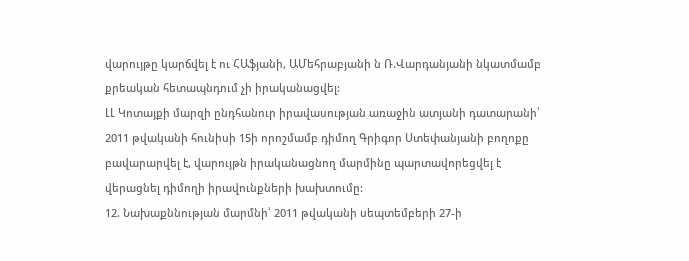վարույթը կարճվել է ու ՀԱֆյանի, ԱՄեհրաբյանի ն Ռ.Վարդանյանի նկատմամբ քրեական հետապնդում չի իրականացվել:
ԼԼ Կոտայքի մարզի ընդհանուր իրավասության առաջին ատյանի դատարանի՝ 2011 թվականի հունիսի 15ի որոշմամբ դիմող Գրիգոր Ստեփանյանի բողոքը բավարարվել է, վարույթն իրականացնող մարմինը պարտավորեցվել է վերացնել դիմողի իրավունքների խախտումը:
12. Նախաքննության մարմնի՝ 2011 թվականի սեպտեմբերի 27-ի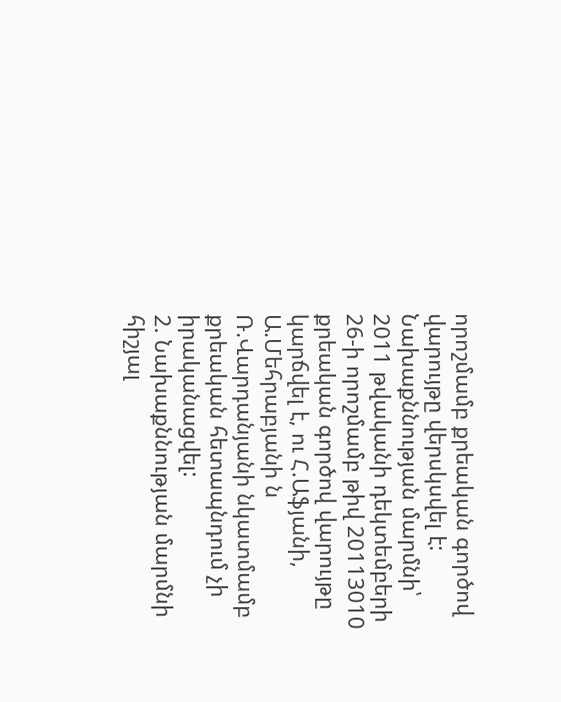որոշմամբ քրեական գործով վարույթը վերսկսվել է:
Նախաքննության մարմնի՝ 2011 թվականի դեկտեմբերի 26-ի որոշմամբ թիվ 20113010 քրեական գործով վարույթը կարճվել է, ու Հ.Աֆյանի, Ա.Մեհրաբյանի ն Ռ.Վարդանյանի նկատմամբ քրեական հետապնդում չի իրականացվել:
2. Նախաքննության մարմնի հիշյալ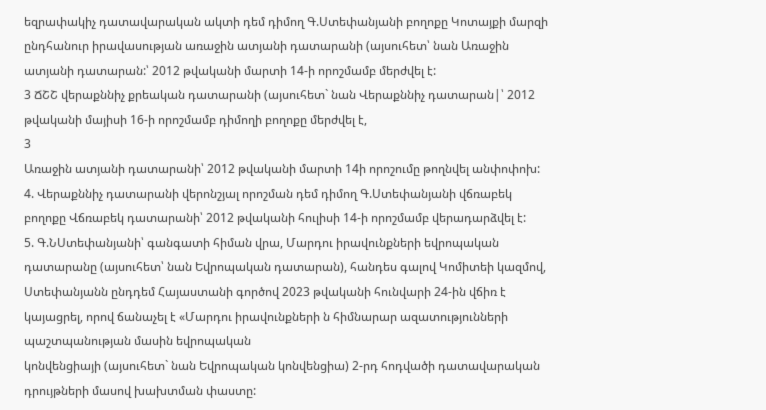եզրափակիչ դատավարական ակտի դեմ դիմող Գ.Ստեփանյանի բողոքը Կոտայքի մարզի ընդհանուր իրավասության առաջին ատյանի դատարանի (այսուհետ՝ նան Առաջին ատյանի դատարան:՝ 2012 թվականի մարտի 14-ի որոշմամբ մերժվել է:
3 ՃՇՇ վերաքննիչ քրեական դատարանի (այսուհետ` նան Վերաքննիչ դատարան|՝ 2012 թվականի մայիսի 16-ի որոշմամբ դիմողի բողոքը մերժվել է,
3
Առաջին ատյանի դատարանի՝ 2012 թվականի մարտի 14ի որոշումը թողնվել անփոփոխ:
4. Վերաքննիչ դատարանի վերոնշյալ որոշման դեմ դիմող Գ.Ստեփանյանի վճռաբեկ բողոքը Վճռաբեկ դատարանի՝ 2012 թվականի հուլիսի 14-ի որոշմամբ վերադարձվել է:
5. Գ.ՆՍտեփանյանի՝ գանգատի հիման վրա, Մարդու իրավունքների եվրոպական դատարանը (այսուհետ՝ նան Եվրոպական դատարան), հանդես գալով Կոմիտեի կազմով, Ստեփանյանն ընդդեմ Հայաստանի գործով 2023 թվականի հունվարի 24-ին վճիռ է կայացրել, որով ճանաչել է «Մարդու իրավունքների ն հիմնարար ազատությունների պաշտպանության մասին եվրոպական
կոնվենցիայի (այսուհետ` նան Եվրոպական կոնվենցիա) 2-րդ հոդվածի դատավարական դրույթների մասով խախտման փաստը: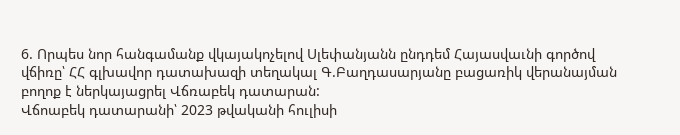6. Որպես նոր հանգամանք վկայակոչելով Սլեփանյանն ընդդեմ Հայասվաւնի գործով վճիռը՝ ՀՀ գլխավոր դատախազի տեղակալ Գ.Բաղդասարյանը բացառիկ վերանայման բողոք է ներկայացրել Վճռաբեկ դատարան:
Վճոաբեկ դատարանի՝ 2023 թվականի հուլիսի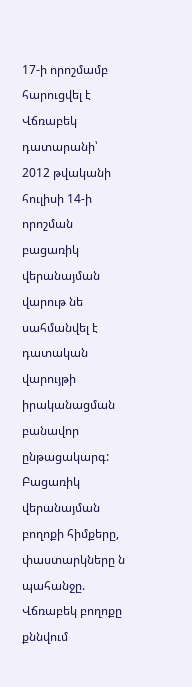17-ի որոշմամբ հարուցվել է Վճռաբեկ դատարանի՝ 2012 թվականի հուլիսի 14-ի որոշման բացառիկ վերանայման վարութ նե սահմանվել է դատական վարույթի իրականացման բանավոր ընթացակարգ:
Բացառիկ վերանայման բողոքի հիմքերը, փաստարկները ն պահանջը.
Վճռաբեկ բողոքը քննվում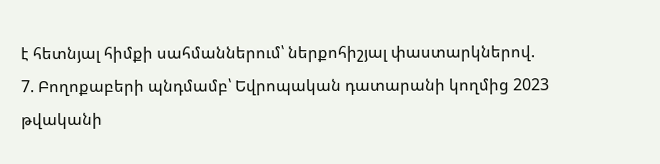է հետնյալ հիմքի սահմաններում՝ ներքոհիշյալ փաստարկներով.
7. Բողոքաբերի պնդմամբ՝ Եվրոպական դատարանի կողմից 2023 թվականի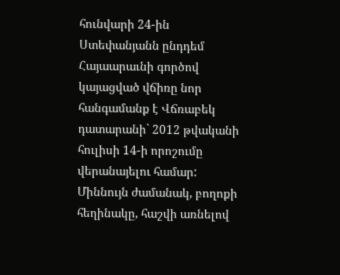հունվարի 24-ին Ստեփանյանն ընդդեմ Հայաարաւնի գործով կայացված վճիռը նոր հանգամանք է Վճռաբեկ դատարանի` 2012 թվականի հուլիսի 14-ի որոշումը վերանայելու համար:
Միննույն ժամանակ, բողոքի հեղինակը, հաշվի առնելով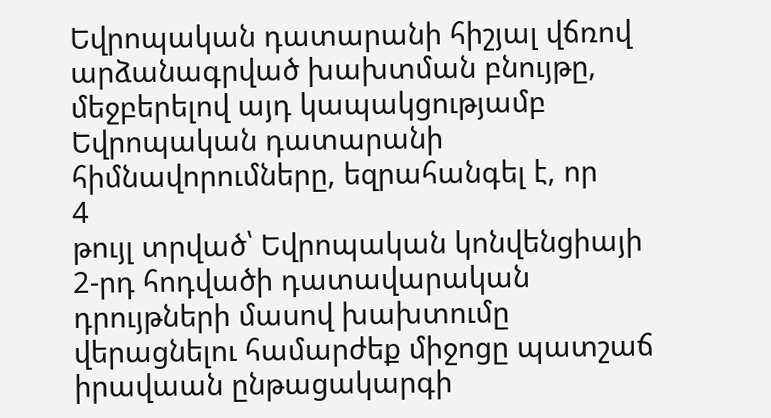Եվրոպական դատարանի հիշյալ վճռով արձանագրված խախտման բնույթը, մեջբերելով այդ կապակցությամբ Եվրոպական դատարանի հիմնավորումները, եզրահանգել է, որ
4
թույլ տրված՝ Եվրոպական կոնվենցիայի 2-րդ հոդվածի դատավարական դրույթների մասով խախտումը վերացնելու համարժեք միջոցը պատշաճ իրավաան ընթացակարգի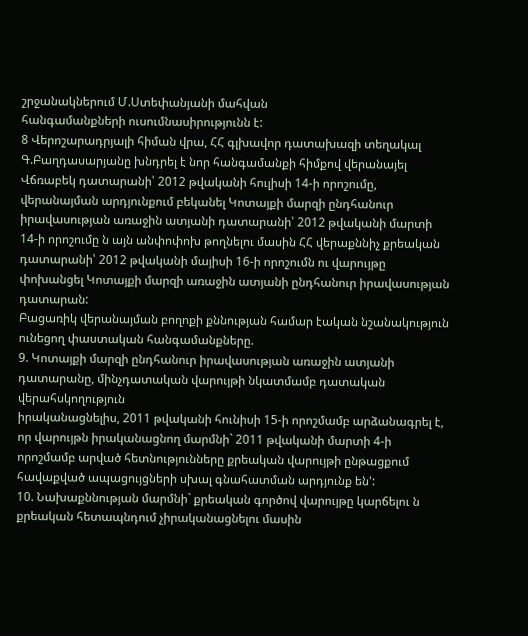շրջանակներում Մ.Ստեփանյանի մահվան
հանգամանքների ուսումնասիրությունն է:
8 Վերոշարադրյալի հիման վրա, ՀՀ գլխավոր դատախազի տեղակալ Գ.Բաղդասարյանը խնդրել է նոր հանգամանքի հիմքով վերանայել Վճռաբեկ դատարանի՝ 2012 թվականի հուլիսի 14-ի որոշումը, վերանայման արդյունքում բեկանել Կոտայքի մարզի ընդհանուր իրավասության առաջին ատյանի դատարանի՝ 2012 թվականի մարտի 14-ի որոշումը ն այն անփոփոխ թողնելու մասին ՀՀ վերաքննիչ քրեական դատարանի՝ 2012 թվականի մայիսի 16-ի որոշումն ու վարույթը փոխանցել Կոտայքի մարզի առաջին ատյանի ընդհանուր իրավասության դատարան:
Բացառիկ վերանայման բողոքի քննության համար էական նշանակություն ունեցող փաստական հանգամանքները.
9. Կոտայքի մարզի ընդհանուր իրավասության առաջին ատյանի դատարանը, մինչդատական վարույթի նկատմամբ դատական վերահսկողություն
իրականացնելիս, 2011 թվականի հունիսի 15-ի որոշմամբ արձանագրել է, որ վարույթն իրականացնող մարմնի` 2011 թվականի մարտի 4-ի որոշմամբ արված հետնությունները քրեական վարույթի ընթացքում հավաքված ապացույցների սխալ գնահատման արդյունք են':
10. Նախաքննության մարմնի` քրեական գործով վարույթը կարճելու ն քրեական հետապնդում չիրականացնելու մասին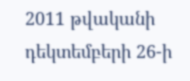2011 թվականի դեկտեմբերի 26-ի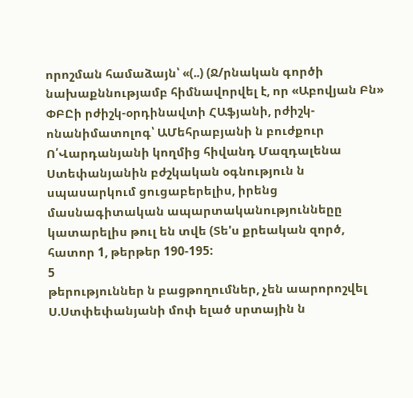որոշման համաձայն՝ «(..) (Ջ/րնական գործի նախաքննությամբ հիմնավորվել է, որ «Աբովյան Բն» ՓԲԸի րժիշկ-օրդինավտի ՀԱֆյանի, րժիշկ-ոնանիմատոլոգ՝ ԱՄեհրաբյանի ն բուժքուր Ո՛Վարդանյանի կողմից հիվանդ Մազդալենա Ստեփանյանին բժշկական օգնություն ն սպասարկում ցուցաբերելիս, իրենց մասնագիտական ապարտականություննեըը կատարելիս թուլ են տվե (Տե'ս քրեական զործ, հատոր 1, թերթեր 190-195:
5
թերություններ ն բացթողումներ, չեն աարորոշվել Ս.Ստփեփանյանի մոփ ելած սրտային ն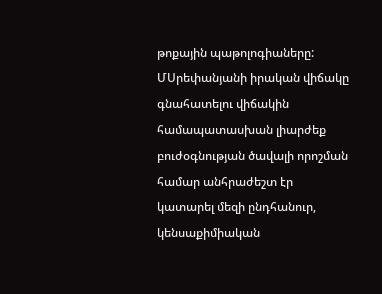թոքային պաթոլոգիաները: ՄՍրեփանյանի իրական վիճակը գնահատելու վիճակին համապատասխան լիարժեք բուժօգնության ծավալի որոշման համար անհրաժեշտ էր կատարել մեզի ընդհանուր, կենսաքիմիական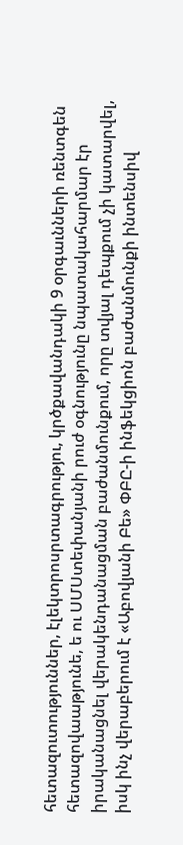հետազուտություններ, էլեկտրոսրտագրությու, կրծքավանդակի 9 օրգաւնների ռենտգեն հետազովաաթյունե, ե ու ՍՄՍտեփանյանի րուժ օգնությունը նպատակահարմար էր իրականացնել վերակենդանացման բաժանմունքում, որը տվյալ դեպքում չի կատարվել, իսկ ինչ վերաբերում է «Աբովյանի Բե» ՓԲԸ-ի ինֆեկցիոն բաժանմունքի ինտենսիվ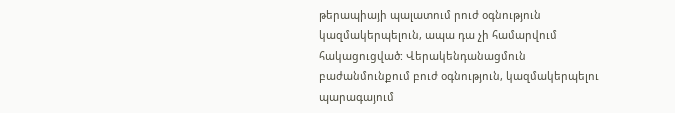թերապիայի պալատում րուժ օգնություն կազմակերպելուն, ապա դա չի համարվում հակացուցված: Վերակենդանացմուն բաժանմունքում բուժ օգնություն, կազմակերպելու պարագայում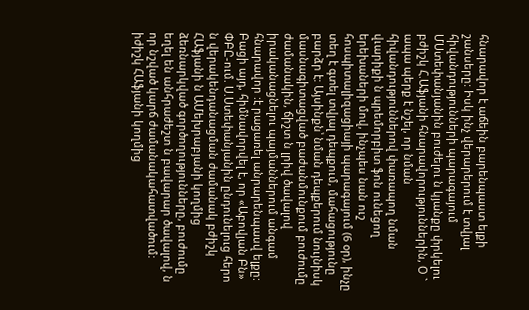հնարավոր է աճեին բարենպաստ ելքի շանսերը: Իսկ ինչ վերարերում է տվյալ հիվանդությունների պարագայում ՄՍտեփանյանին բուժելու ն կյանքը փրկելու բժիշկ Հ.Աֆյանի հնարավորություններին, Օ ` ապա պերք է նշել, որ նման հիվանդություններով փառապող նման վւարիքի ն պրեմորբիտ ֆոն ունեցող երեխաների մով, ինչպես նան ուշ հոսպիտալիզացիայի պարագայում (6 օր), ինչը տեղ է գտել տվյալ դեպքում, մահացությունը բարձր է: Այսինքն՝ նման դեպքերում նույնիսկ մասնագիտացված բաժանմունքում բուժումը ժամանակին, ճիշտ ն լրիվ ծավալով իրականացնելու պայմաններում անգամ հնարավոր :է րացառել անրարենպասվ ելքը:
Բացի այդ, հիմնավորվել է, որ «Աբովյան Բն» ՓԲԸ-ում. Ս.Ստեփանյանին ընդունելուց հերո ն վերակենդանացման ժամանակ բժիշկ ՀԱֆյանի ն ԱՄեխրաբյանի կողմից ձեռնարկված գործողությունները, բուժումը եղել են անհրաժեշտ ն բավարար ծավալով, ն որ նշված կարճ ժամանակահատվածում: իժիշկ ՀԱֆյանի կողմից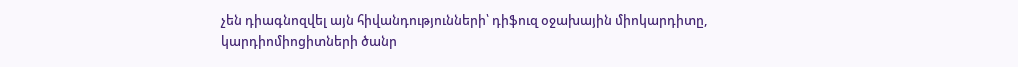չեն դիագնոզվել այն հիվանդությունների՝ դիֆուզ օջախային միոկարդիտը, կարդիոմիոցիտների ծանր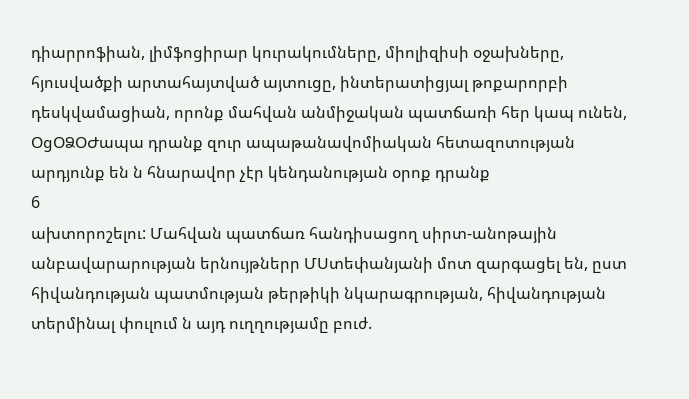դիարրոֆիան, լիմֆոցիրար կուրակումները, միոլիզիսի օջախները, հյուսվածքի արտահայտված այտուցը, ինտերատիցյալ թոքարորբի դեսկվամացիան, որոնք մահվան անմիջական պատճառի հեր կապ ունեն, ՕցՕՁՕԺապա դրանք զուր ապաթանավոմիական հետազոտության արդյունք են ն հնարավոր չէր կենդանության օրոք դրանք
6
ախտորոշելու: Մահվան պատճառ հանդիսացող սիրտ-անոթային
անբավարարության երնույթներր ՄՍտեփանյանի մոտ զարգացել են, ըստ հիվանդության պատմության թերթիկի նկարագրության, հիվանդության տերմինալ փուլում ն այդ ուղղությամը բուժ.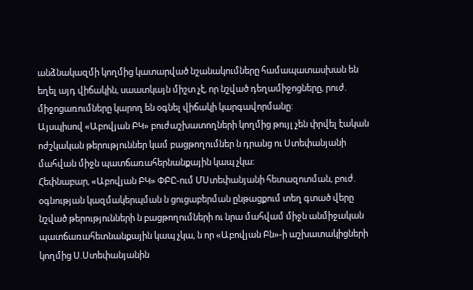անձնակազմի կողմից կատարված նշանակումները համապատասխան են եղել այդ վիճակին, սաատկայն միշտ չէ, որ նշված դեղամիջոցները, րուժ. միջոցառումները կարող են օգնել վիճակի կարգավորմանը:
Այսպիսով «Աբովյան ԲԿ» բուժաշխատողների կողմից թույլ չեն փրվել էական ոժշկական թերություններ կամ բացթողումներ ն դրանց ու Ստեփանյանի մահվան միջն պատճառահերնանքային կապ չկա:
Հեփնաբար, «Աբովյան ԲԿ» ՓԲԸ-ում ՄՍտեփանյանի հետազոտման, բուժ. օգնության կազմակերպման ն ցուցաբերման ընթացքում տեղ գտած վերը նշված թերությունների ն բացթողումների ու նրա մահվամ միջն անմիջական պատճառահետնանքային կապ չկա, ն որ «Աբովյան Բն»-ի աշխատակիցների կողմից Ս.Ստեփանյանին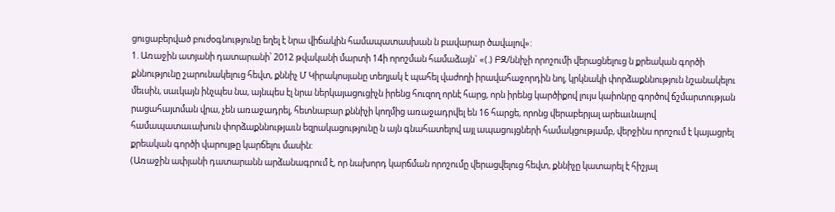ցուցաբերված բուժօգնությունը եղել է նրա վիճակին համապատասխան ն բավարար ծավալով»:
1. Առաջին ատյանի դատարանի՝ 2012 թվականի մարտի 14ի որոշման համաձայն` «(.) ԲԶ/ննիչի որոշումի վերացնելուց ն քրեական գործի քննությունը շարունակելուց հեվտ, քննիչ Մ Կիրակոսյանը տեղյակ է պահել վաժողի իրավահաջորդին նոլ, կրկնակի փորձաքննություն նշանակելու մեւսին, սաւկայն ինչպես նա, այնպես էլ նրա ներկայացուցիչն իրենց հուզող որնէ հարց, որն իրենց կարծիքով լույս կաիոնրը գործով ճշմարտության րացահայտման վրա, չեն առաջադրել, հետնաբար քննիչի կողմից առաջադրվել են 16 հարցե, որոնց վերաբերյալ արեաւնալով համապատաւախուն փորձաքննությաւն եզրակացությունը ն այն գնահատելով այլ ապացույցների համակցությամբ, վերջինս որոշում է կայացրել քրեական գործի վարույթը կարճելու մասին:
(Առաջին ափյանի դատարանն արձանագրում է, որ նախորդ կարճման որոշումը վերացվելուց հեվտ, քննիչը կատարել է հիշյալ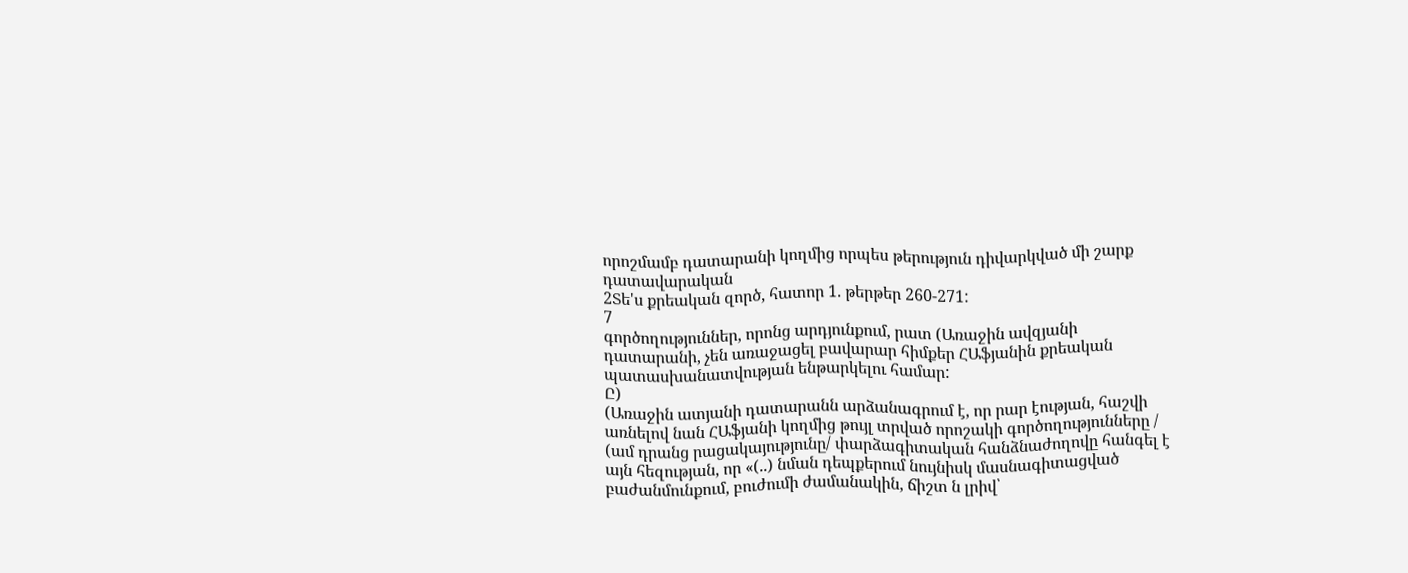որոշմամբ դատարանի կողմից որպես թերություն դիվարկված մի շարք դատավարական
2Տե'ս քրեական զործ, հատոր 1. թերթեր 260-271:
7
գործողություններ, որոնց արդյունքում, րատ (Առաջին ավզյանի դատարանի, չեն առաջացել բավարար հիմքեր ՀԱֆյանին քրեական պատասխանատվության ենթարկելու համար:
Ը)
(Առաջին ատյանի դատարանն արձանագրում է, որ րար էության, հաշվի առնելով նան ՀԱֆյանի կողմից թույլ տրված որոշակի գործողությունները / (ամ դրանց րացակայությունը/ փարձագիտական հանձնաժողովը հանգել է այն հեզության, որ «(..) նման դեպքերում նույնիսկ մասնագիտացված բաժանմունքում, բուժումի ժամանակին, ճիշտ ն լրիվ՝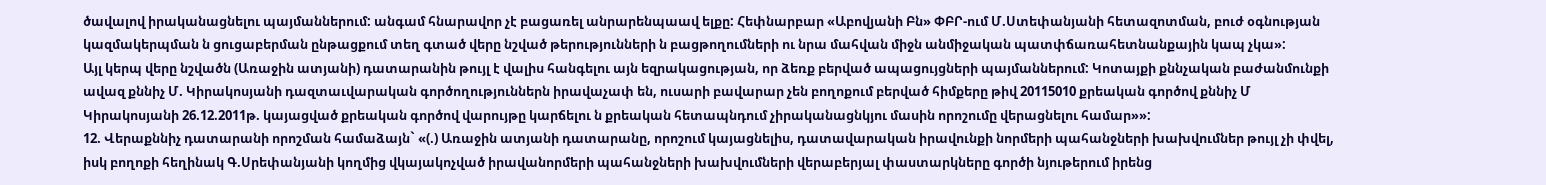ծավալով իրականացնելու պայմաններում: անգամ հնարավոր չէ բացառել անրարենպաավ ելքը: Հեփնարբար «Աբովյանի Բն» ՓԲՐ-ում Մ.Ստեփանյանի հետազոտման, բուժ օգնության կազմակերպման ն ցուցաբերման ընթացքում տեղ գտած վերը նշված թերությունների ն բացթողումների ու նրա մահվան միջն անմիջական պատփճառահետնանքային կապ չկա»:
Այլ կերպ վերը նշվածն (Առաջին ատյանի) դատարանին թույլ է վալիս հանգելու այն եզրակացության, որ ձեռք բերված ապացույցների պայմաններում: Կոտայքի քննչական բաժանմունքի ավազ քննիչ Մ. Կիրակոսյանի դազտաւվարական գործողություններն իրավաչափ են, ուսարի բավարար չեն բողոքում բերված հիմքերը թիվ 20115010 քրեական գործով քննիչ Մ Կիրակոսյանի 26.12.2011թ. կայացված քրեական գործով վարույթը կարճելու ն քրեական հետապնդում չիրականացնկյու մասին որոշումը վերացնելու համար»»:
12. Վերաքննիչ դատարանի որոշման համաձայն` «(.) Առաջին ատյանի դատարանը, որոշում կայացնելիս, դատավարական իրավունքի նորմերի պահանջների խախվումներ թույլ չի փվել, իսկ բողոքի հեղինակ Գ.Սրեփանյանի կողմից վկայակոչված իրավանորմերի պահանջների խախվումների վերաբերյալ փաստարկները գործի նյութերում իրենց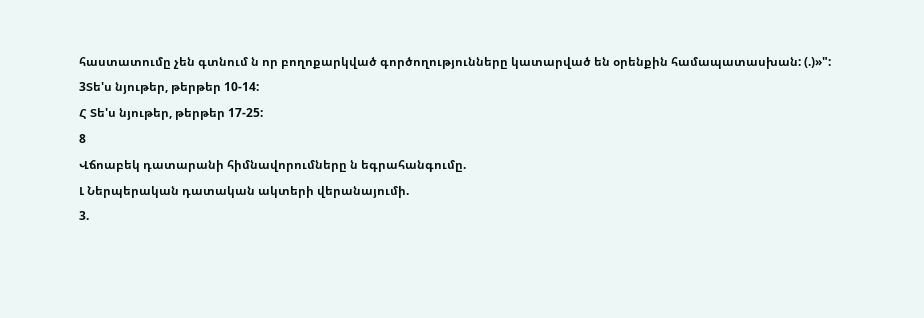հաստատումը չեն գտնում ն որ բողոքարկված գործողությունները կատարված են օրենքին համապատասխան: (.)»":
3Տե'ս նյութեր, թերթեր 10-14:
Հ Տե'ս նյութեր, թերթեր 17-25:
8
Վճոաբեկ դատարանի հիմնավորումները ն եգրահանգումը.
Լ Ներպերական դատական ակտերի վերանայումի.
3.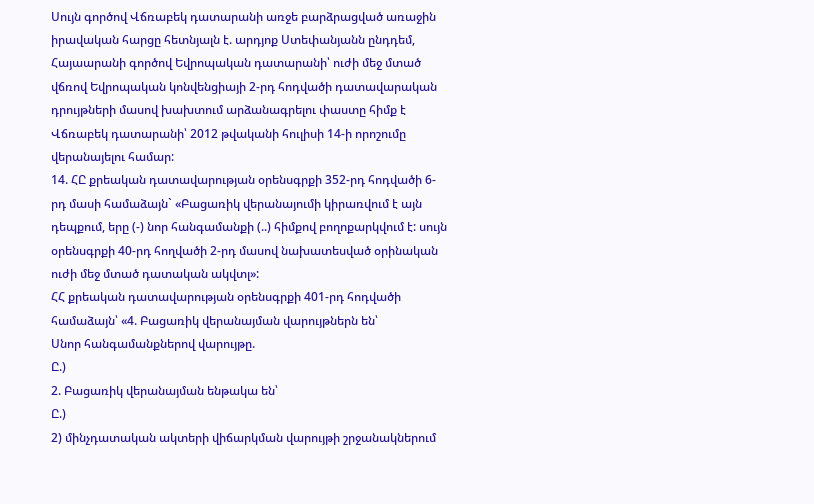Սույն գործով Վճռաբեկ դատարանի առջե բարձրացված առաջին իրավական հարցը հետնյալն է. արդյոք Ստեփանյանն ընդդեմ, Հայաարանի գործով Եվրոպական դատարանի՝ ուժի մեջ մտած վճռով Եվրոպական կոնվենցիայի 2-րդ հոդվածի դատավարական դրույթների մասով խախտում արձանագրելու փաստը հիմք է Վճռաբեկ դատարանի՝ 2012 թվականի հուլիսի 14-ի որոշումը վերանայելու համար:
14. ՀԸ քրեական դատավարության օրենսգրքի 352-րդ հոդվածի 6-րդ մասի համաձայն` «Բացառիկ վերանայումի կիրառվում է այն դեպքում, երը (-) նոր հանգամանքի (..) հիմքով բողոքարկվում է: սույն օրենսգրքի 40-րդ հողվածի 2-րդ մասով նախատեսված օրինական ուժի մեջ մտած դատական ակվտլ»:
ՀՀ քրեական դատավարության օրենսգրքի 401-րդ հոդվածի համաձայն՝ «4. Բացառիկ վերանայման վարույթներն են՝
Սնոր հանգամանքներով վարույթը.
Ը.)
2. Բացառիկ վերանայման ենթակա են՝
Ը.)
2) մինչդատական ակտերի վիճարկման վարույթի շրջանակներում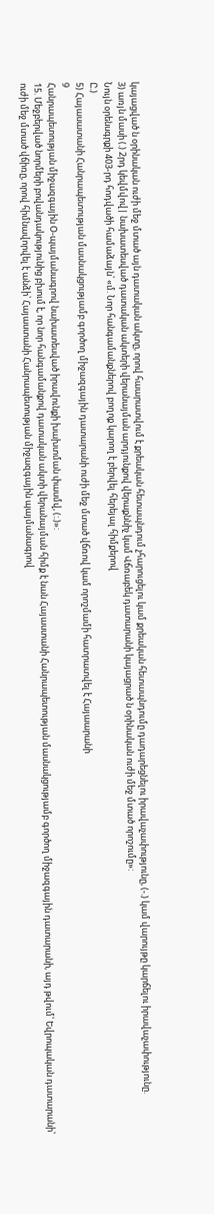կայացված ն օրինական ուժի մեջ մտած այն դատական ակտը, որով հաարատվում է քրեական հետապնդում չհարուցելու կամ քրեական հետապնդումը դադարեցնելու իրավաչափությունը, (-.) կամ վարույթը կարճելու իրավաչափությունը.
3) առյն մասի (.) 2րդ կեվմվով| նախատեսված դատական ակտերի վերանայման արդյունքով վերաքննիչ կամ Վճռաբեկ դատարանի կայացրած ն օրինական ուժի մեջ մտած որոշումը»:
Նույն օրենսգրքի 403-րդ հոդվածի համաձայն՝ «մ. Նոր հանգամանքներով բողոք կարող է բերվել հերեյալ հիմքերով
Ը.)
5) Հայասատանի Հանրապետության մասնակցությամբ գործող միջազգային դատարանի ուժի մեջ մտած վճռով կամ որոշմամի հատրատվել է Հայաարանի
9
Հանրապետության միջազգային Օ-պայմանագրով նախատեսված իրավունքի խախտման փասմվ, (:.)»:
15. Մեջբերված նորմերի բովանդակությունից բխում է, որ նոր հանգամանքով դատական ակտի վերանայման հիմք է նան Հայաստանի Հանրապետության մասնակցությամբ գործող միջազգային դատարանի, այդ թվում՝ Եվրոպական դատարանի՝ ուժի մեջ մտած վճիռը, որով հիմնավորվել է անձի՝ Հայաստանի Հանրապետության միջազգային պայմանագրով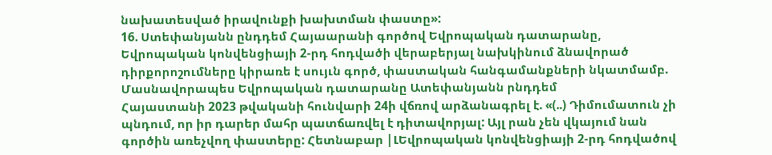նախատեսված իրավունքի խախտման փաստը»:
16. Ստեփանյանն ընդդեմ Հայաարանի գործով Եվրոպական դատարանը, Եվրոպական կոնվենցիայի 2-րդ հոդվածի վերաբերյալ նախկինում ձնավորած դիրքորոշումները կիրառե է սույւն գործ, փաստական հանգամանքների նկատմամբ.
Մասնավորապես Եվրոպական դատարանը Ատեփանյանն րնդդեմ
Հայաստանի 2023 թվականի հունվարի 24ի վճռով արձանագրել է. «(..) Դիմումատուն չի պնդում, որ իր դարեր մահր պատճառվել է դիտավորյալ: Այլ րան չեն վկայում նան գործին առեչվող փաստերը: Հետնաբար |ԼԵվրոպական կոնվենցիայի 2-րդ հոդվածով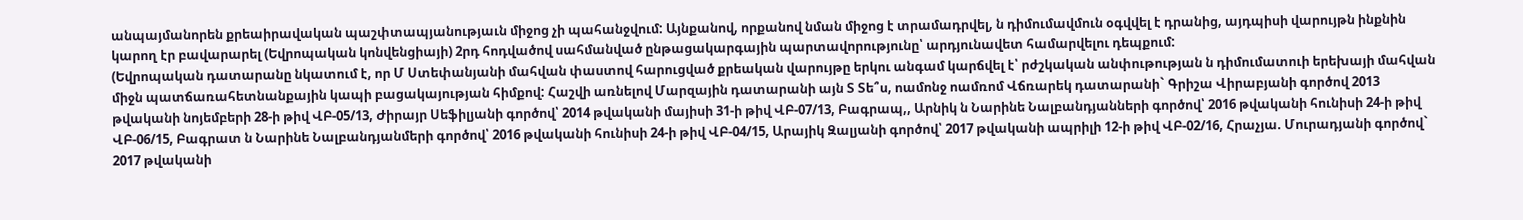անպայմանորեն քրեաիրավական պաշփտապյանությաւն միջոց չի պահանջվում: Այնքանով, որքանով նման միջոց է տրամադրվել, ն դիմումավմուն օգվվել է դրանից, այդպիսի վարույթն ինքնին կարող էր բավարարել (Եվրոպական կոնվենցիայի) 2րդ հոդվածով սահմանված ընթացակարգային պարտավորությունը՝ արդյունավետ համարվելու դեպքում:
(Եվրոպական դատարանը նկատում է, որ Մ Ստեփանյանի մահվան փաստով հարուցված քրեական վարույթը երկու անգամ կարճվել է՝ րժշկական անփութության ն դիմումատուի երեխայի մահվան միջն պատճառահետնանքային կապի բացակայության հիմքով: Հաշվի առնելով Մարզային դատարանի այն Տ Տե՞ս, ոամոնջ ոամռոմ Վճռարեկ դատարանի` Գրիշա Վիրաբյանի գործով 2013 թվականի նոյեմբերի 28-ի թիվ ՎԲ-05/13, Ժիրայր Սեֆիլյանի գործով՝ 2014 թվականի մայիսի 31-ի թիվ ՎԲ-07/13, Բագրապ,, Արնիկ ն Նարինե Նալբանդյանների գործով՝ 2016 թվականի հունիսի 24-ի թիվ ՎԲ-06/15, Բագրատ ն Նարինե Նալբանդյանմերի գործով՝ 2016 թվականի հունիսի 24-ի թիվ ՎԲ-04/15, Արայիկ Զալյանի գործով՝ 2017 թվականի ապրիլի 12-ի թիվ ՎԲ-02/16, Հրաչյա. Մուրադյանի գործով` 2017 թվականի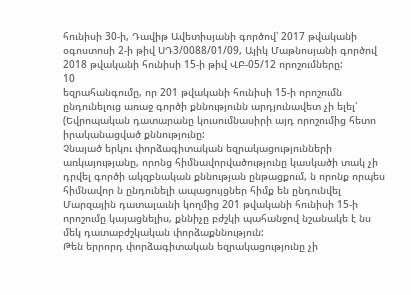հունիսի 30-ի, Դավիթ Ավետիսյանի գործով՝ 2017 թվականի օգոստոսի 2-ի թիվ ՍԴ3/0088/01/09, Այիկ Մաթնոսյանի գործով 2018 թվականի հունիսի 15-ի թիվ ՎԲ-05/12 որոշումները:
10
եզրահանգումը, որ 201 թվականի հունիսի 15-ի որոշումն ընդունելուց առաջ գործի քննությունն արդյունավետ չի ելել՝ (Եվրոպական դատարանը կուսումնասիրի այդ որոշումից հետո իրականացված քննությունը:
Չնայած երկու փորձագիտական եզրակացությունների առկայությանը, որոնց հիմնավորվածությունը կասկածի տակ չի դրվել գործի ակզբնական քննության ընթացքում, ն որոնք որպես հիմնավոր ն ընդունելի ապացույցներ հիմք են ընդունվել Մարզային դատալաւնի կողմից 201 թվականի հունիսի 15-ի որոշումը կայացնելիս, քննիչը բժշկի պահանջով նշանակե է նս մեկ դատաբժշկական փորձաքննություն:
Թեն երրորդ փորձագիտական եզրակացությունը չի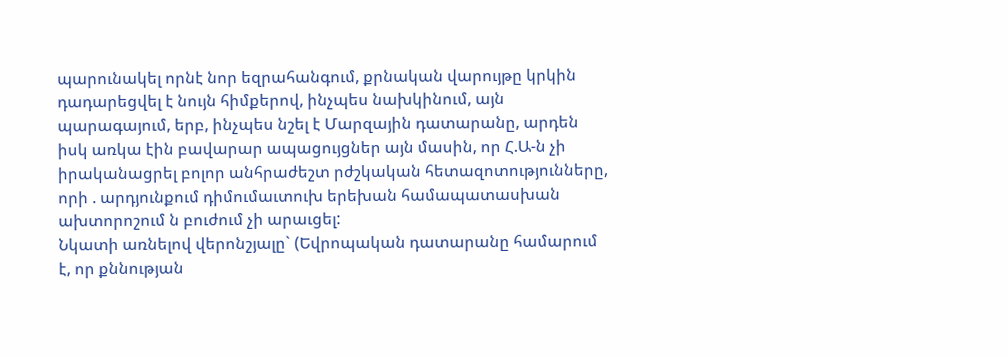պարունակել որնէ նոր եզրահանգում, քրնական վարույթը կրկին դադարեցվել է նույն հիմքերով, ինչպես նախկինում, այն պարագայում, երբ, ինչպես նշել է Մարզային դատարանը, արդեն իսկ առկա էին բավարար ապացույցներ այն մասին, որ Հ.Ա-ն չի իրականացրել բոլոր անհրաժեշտ րժշկական հետազոտությունները, որի . արդյունքում դիմումաւտուխ երեխան համապատասխան ախտորոշում ն բուժում չի արաւցել:
Նկատի առնելով վերոնշյալը` (Եվրոպական դատարանը համարում է, որ քննության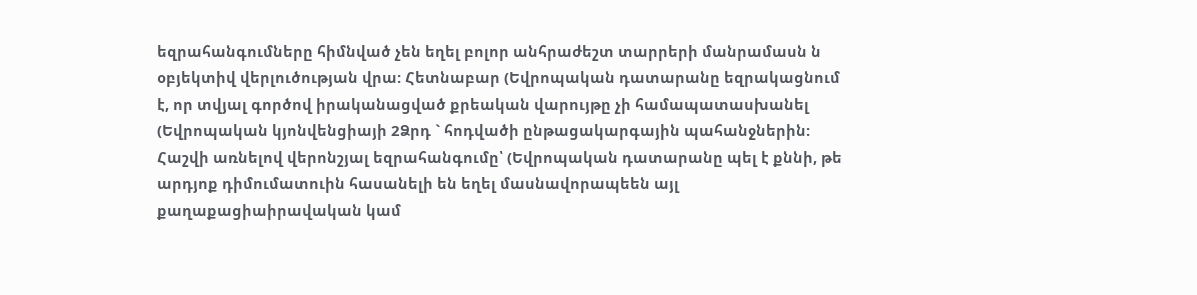եզրահանգումները հիմնված չեն եղել բոլոր անհրաժեշտ տարրերի մանրամասն ն օբյեկտիվ վերլուծության վրա: Հետնաբար (Եվրոպական դատարանը եզրակացնում է, որ տվյալ գործով իրականացված քրեական վարույթը չի համապատասխանել (Եվրոպական կյոնվենցիայի 2Ձրդ ` հոդվածի ընթացակարգային պահանջներին:
Հաշվի առնելով վերոնշյալ եզրահանգումը՝ (Եվրոպական դատարանը պել է քննի, թե արդյոք դիմումատուին հասանելի են եղել մասնավորապեեն այլ քաղաքացիաիրավական կամ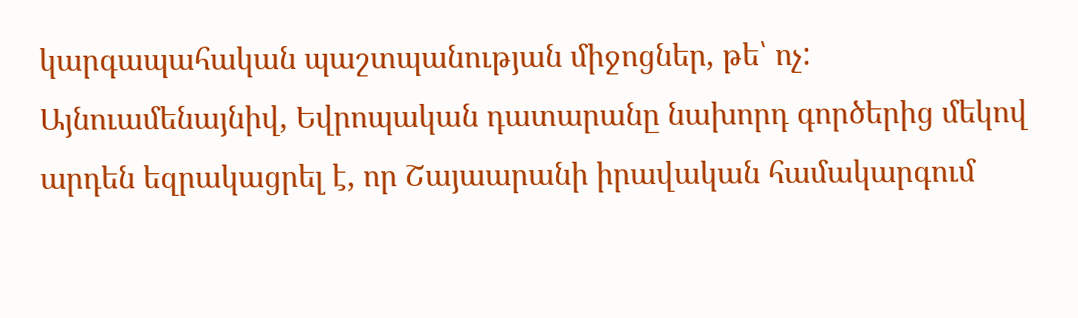կարգապահական պաշտպանության միջոցներ, թե՝ ոչ:
Այնուամենայնիվ, Եվրոպական դատարանը նախորդ գործերից մեկով արդեն եզրակացրել է, որ Շայաարանի իրավական համակարգում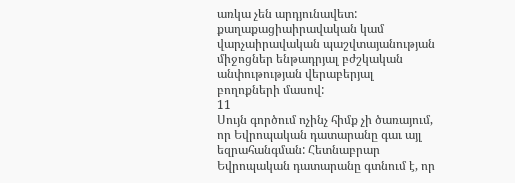առկա չեն արդյունավետ: քաղաքացիաիրավական կամ վարչաիրավական պաշվտայանության միջոցներ ենթադրյալ բժշկական անփութության վերաբերյալ բողոքների մասով:
11
Սույն գործում ոչինչ հիմք չի ծառայում, որ Եվրոպական դատարանը գաւ այլ եզրահանգման: Հետնաբրար Եվրոպական դատարանը գտնում է, որ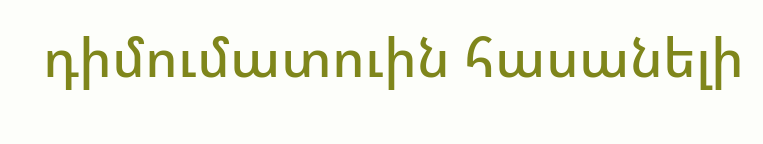դիմումատուին հասանելի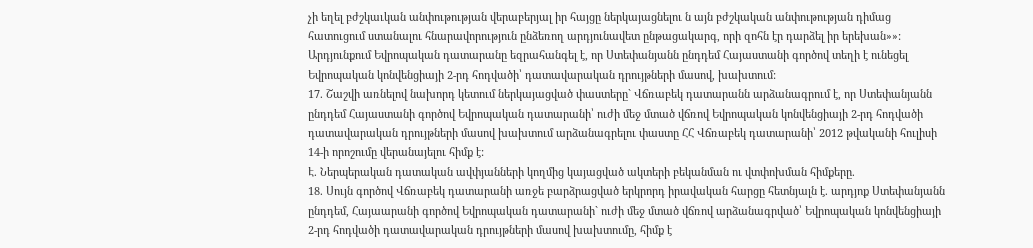չի եղել բժշկաւկան անփութության վերաբերյալ իր հայցը ներկայացնելու ն այն բժշկական անփութության դիմաց հատուցում ստանալու հնարավորություն ընձեռող արդյունավետ ընթացակարգ, որի զոհն էր դարձել իր երեխան»»:
Արդյունքում Եվրոպական դատարանը եզրահանգել է, որ Ստեփանյանն ընդդեմ Հայաստանի գործով տեղի է ունեցել Եվրոպական կոնվենցիայի 2-րդ հոդվածի՝ դատավարական դրույթների մասով, խախտում:
17. Շաշվի առնելով նախորդ կետում ներկայացված փաստերը` Վճռաբեկ դատարանն արձանագրում է, որ Ստեփանյանն ընդդեմ Հայաստանի գործով Եվրոպական դատարանի՝ ուժի մեջ մտած վճռով Եվրոպական կոնվենցիայի 2-րդ հոդվածի դատավարական դրույթների մասով խախտում արձանագրելու փաստը ՀՀ Վճռաբեկ դատարանի՝ 2012 թվականի հուլիսի 14-ի որոշումը վերանայելու հիմք է:
Է. Ներպերական դատական ավփյանների կողմից կայացված ակտերի բեկանման ու վտփոխման հիմքերը.
18. Սույն գործով Վճռաբեկ դատարանի առջե բարձրացված երկրորդ իրավական հարցը հետնյալն է. արդյոք Ստեփանյանն ընդդեմ, Հայաարանի գործով Եվրոպական դատարանի` ուժի մեջ մտած վճռով արձանագրված՝ Եվրոպական կոնվենցիայի 2-րդ հոդվածի դատավարական դրույթների մասով խախտումը, հիմք է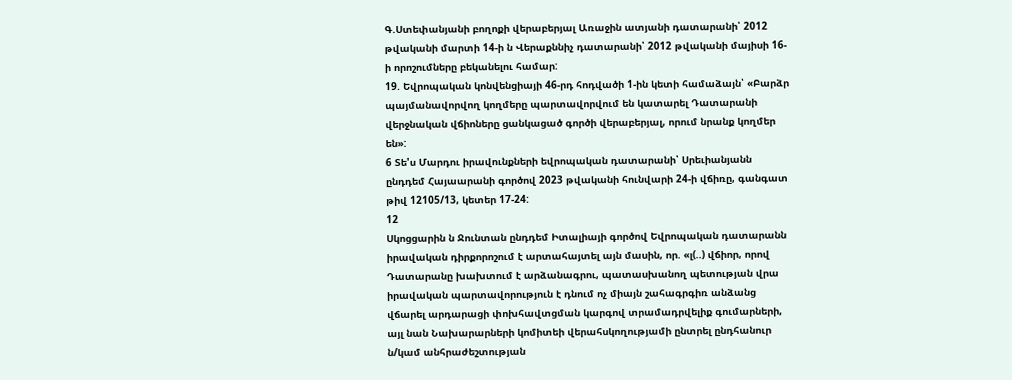Գ.Ստեփանյանի բողոքի վերաբերյալ Առաջին ատյանի դատարանի՝ 2012 թվականի մարտի 14-ի ն Վերաքննիչ դատարանի՝ 2012 թվականի մայիսի 16-ի որոշումները բեկանելու համար:
19. Եվրոպական կոնվենցիայի 46-րդ հոդվածի 1-ին կետի համաձայն՝ «Բարձր պայմանավորվող կողմերը պարտավորվում են կատարել Դատարանի վերջնական վճիոները ցանկացած գործի վերաբերյալ, որում նրանք կողմեր են»:
6 Տե'ս Մարդու իրավունքների եվրոպական դատարանի՝ Սրեւիանյանն ընդդեմ Հայաարանի գործով 2023 թվականի հունվարի 24-ի վճիռը, գանգատ թիվ 12105/13, կետեր 17-24:
12
Սկոցցարին ն Ջունտան ընդդեմ Իտալիայի գործով Եվրոպական դատարանն իրավական դիրքորոշում է արտահայտել այն մասին, որ. «լ(..) վճիոր, որով Դատարանը խախտում է արձանագրու, պատասխանող պետության վրա իրավական պարտավորություն է դնում ոչ միայն շահագրգիռ անձանց վճարել արդարացի փոխհավտցման կարգով տրամադրվելիք գումարների, այլ նան Նախարարների կոմիտեի վերահսկողությամի ընտրել ընդհանուր ն/կամ անհրաժեշտության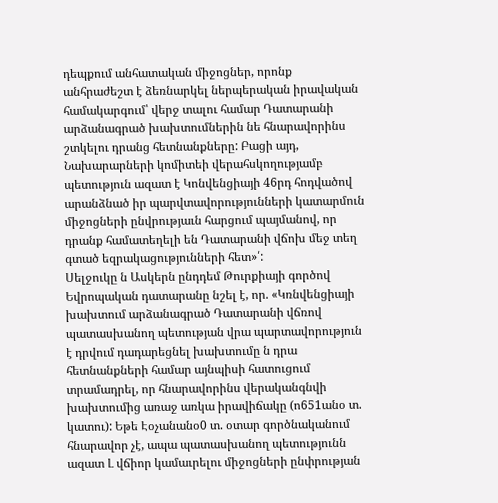դեպքում անհատական միջոցներ, որոնք անհրաժեշտ է ձեռնարկել ներպերական իրավական համակարգում՝ վերջ տալու համար Դատարանի արձանագրած խախտումներին նե հնարավորինս շտկելու դրանց հետնանքները: Բացի այդ, Նախարարների կոմիտեի վերահսկողությամբ պետություն ազատ է Կոնվենցիայի 46րդ հոդվածով արանձնած իր պարվտավորությունների կատարմուն միջոցների ընվրությաւն հարցում պայմանով, որ դրանք համատեղելի են Դատարանի վճոխ մեջ տեղ գտած եզրակացությունների հետ»՛:
Սելջուկը ն Ասկերն ընդդեմ Թուրքիայի գործով Եվրոպական դատարանը նշել է, որ. «Կռնվենցիայի խախտում արձանագրած Դատարանի վճռով պատասխանող պետության վրա պարտավորություն է դրվում դադարեցնել խախտումը ն դրա հետնանքների համար այնպիսի հատուցում տրամադրել, որ հնարավորինս վերականգնվի խախտումից առաջ առկա իրավիճակը (ո651անօ տ. կատու): Եթե Էօչանանօ0 տ. օտար գործնականում հնարավոր չէ, ապա պատասխանող պետությունն ազատ Լ վճիոր կամաւրելու միջոցների ընփրության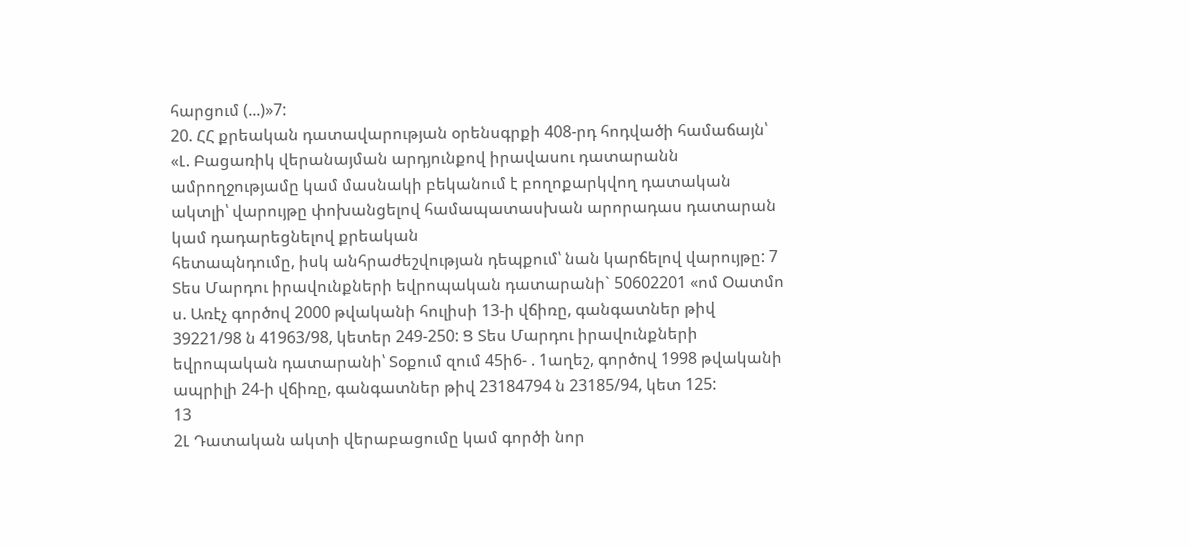հարցում (...)»7:
20. ՀՀ քրեական դատավարության օրենսգրքի 408-րդ հոդվածի համաճայն՝ «Լ. Բացառիկ վերանայման արդյունքով իրավասու դատարանն ամրողջությամը կամ մասնակի բեկանում է բողոքարկվող դատական ակտլի՝ վարույթը փոխանցելով համապատասխան արորադաս դատարան կամ դադարեցնելով քրեական
հետապնդումը, իսկ անհրաժեշվության դեպքում՝ նան կարճելով վարույթը: 7 Տես Մարդու իրավունքների եվրոպական դատարանի` 50602201 «ոմ Օատմո ս. Առէչ գործով 2000 թվականի հուլիսի 13-ի վճիռը, գանգատներ թիվ 39221/98 ն 41963/98, կետեր 249-250: Ց Տես Մարդու իրավունքների եվրոպական դատարանի՝ Տօքում զում 45ի6- . 1աղեշ, գործով 1998 թվականի ապրիլի 24-ի վճիռը, գանգատներ թիվ 23184794 ն 23185/94, կետ 125:
13
2Լ Դատական ակտի վերաբացումը կամ գործի նոր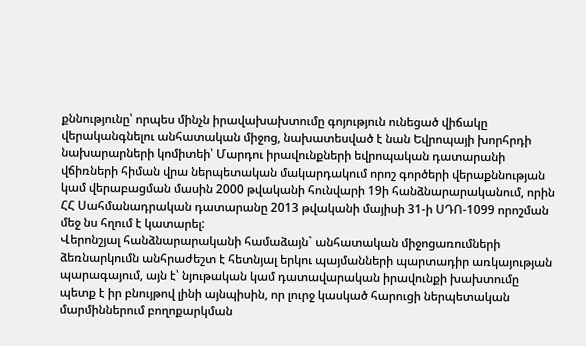քննությունը՝ որպես մինչն իրավախախտումը գոյություն ունեցած վիճակը վերականգնելու անհատական միջոց, նախատեսված է նան Եվրոպայի խորհրդի նախարարների կոմիտեի՝ Մարդու իրավունքների եվրոպական դատարանի վճիռների հիման վրա ներպետական մակարդակում որոշ գործերի վերաքննության կամ վերաբացման մասին 2000 թվականի հունվարի 19ի հանձնարարականում, որին ՀՀ Սահմանադրական դատարանը 2013 թվականի մայիսի 31-ի ՍԴՈ-1099 որոշման մեջ նս հղում է կատարել:
Վերոնշյալ հանձնարարականի համաձայն` անհատական միջոցառումների ձեռնարկումն անհրաժեշտ է հետնյալ երկու պայմանների պարտադիր առկայության պարագայում, այն է՝ նյութական կամ դատավարական իրավունքի խախտումը պետք է իր բնույթով լինի այնպիսին, որ լուրջ կասկած հարուցի ներպետական մարմիններում բողոքարկման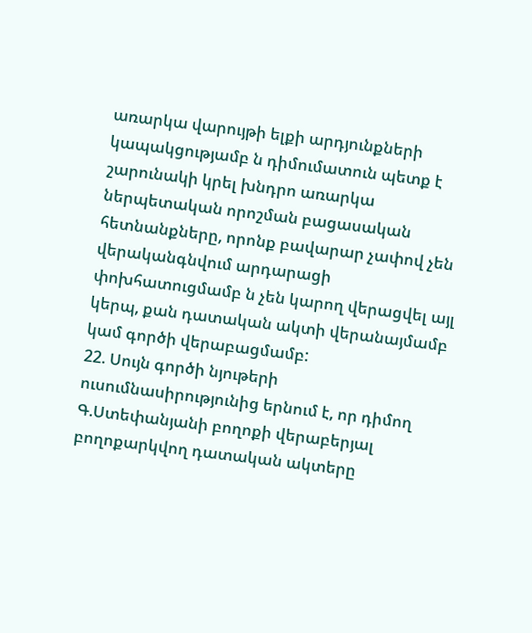առարկա վարույթի ելքի արդյունքների կապակցությամբ ն դիմումատուն պետք է շարունակի կրել խնդրո առարկա ներպետական որոշման բացասական հետնանքները, որոնք բավարար չափով չեն վերականգնվում արդարացի փոխհատուցմամբ ն չեն կարող վերացվել այլ կերպ, քան դատական ակտի վերանայմամբ կամ գործի վերաբացմամբ:
22. Սույն գործի նյութերի ուսումնասիրությունից երնում է, որ դիմող Գ.Ստեփանյանի բողոքի վերաբերյալ բողոքարկվող դատական ակտերը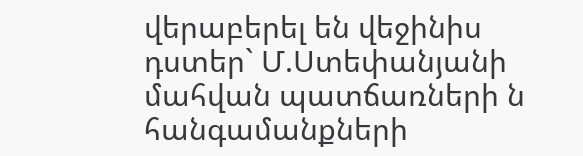վերաբերել են վեջինիս դստեր` Մ.Ստեփանյանի մահվան պատճառների ն հանգամանքների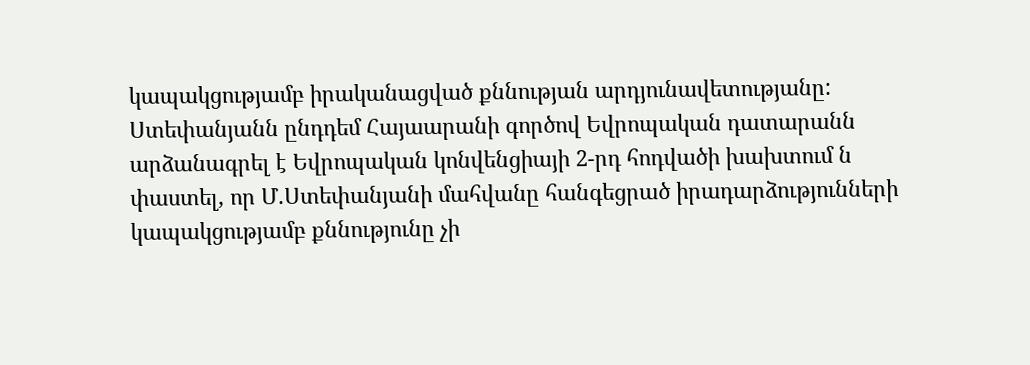կապակցությամբ իրականացված քննության արդյունավետությանը:
Ստեփանյանն ընդդեմ Հայաարանի գործով Եվրոպական դատարանն
արձանագրել է Եվրոպական կոնվենցիայի 2-րդ հոդվածի խախտում ն փաստել, որ Մ.Ստեփանյանի մահվանը հանգեցրած իրադարձությունների կապակցությամբ քննությունը չի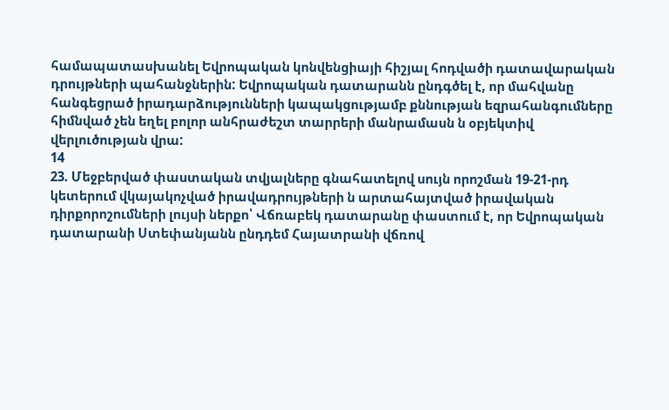համապատասխանել Եվրոպական կոնվենցիայի հիշյալ հոդվածի դատավարական դրույթների պահանջներին: Եվրոպական դատարանն ընդգծել է, որ մահվանը հանգեցրած իրադարձությունների կապակցությամբ քննության եզրահանգումները հիմնված չեն եղել բոլոր անհրաժեշտ տարրերի մանրամասն ն օբյեկտիվ վերլուծության վրա:
14
23. Մեջբերված փաստական տվյալները գնահատելով սույն որոշման 19-21-րդ կետերում վկայակոչված իրավադրույթների ն արտահայտված իրավական դիրքորոշումների լույսի ներքո՝ Վճռաբեկ դատարանը փաստում է, որ Եվրոպական դատարանի Ստեփանյանն ընդդեմ Հայատրանի վճռով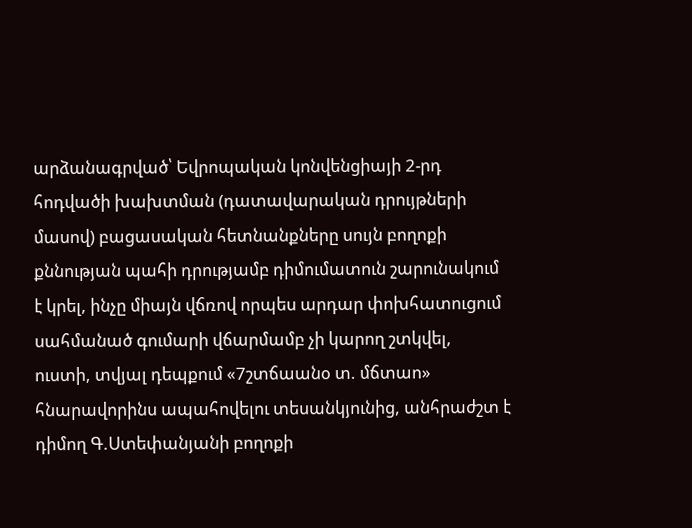արձանագրված՝ Եվրոպական կոնվենցիայի 2-րդ հոդվածի խախտման (դատավարական դրույթների մասով) բացասական հետնանքները սույն բողոքի քննության պահի դրությամբ դիմումատուն շարունակում է կրել, ինչը միայն վճռով որպես արդար փոխհատուցում սահմանած գումարի վճարմամբ չի կարող շտկվել, ուստի, տվյալ դեպքում «7շտճաանօ տ. մճտաո» հնարավորինս ապահովելու տեսանկյունից, անհրաժշտ է դիմող Գ.Ստեփանյանի բողոքի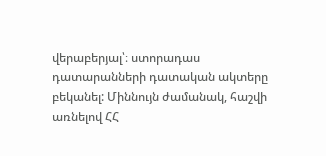վերաբերյալ՝։ ստորադաս դատարանների դատական ակտերը բեկանել: Միննույն ժամանակ, հաշվի առնելով ՀՀ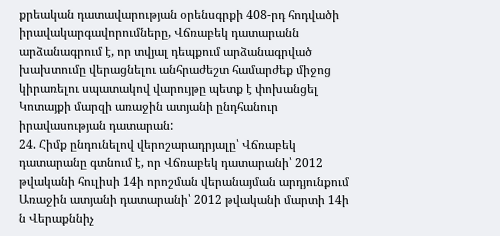քրեական դատավարության օրենսգրքի 408-րդ հոդվածի
իրավակարգավորումները, Վճռաբեկ դատարանն արձանագրում է, որ տվյալ դեպքում արձանագրված խախտումը վերացնելու անհրաժեշտ համարժեք միջոց կիրառելու սպատակով վարույթը պետք է փոխանցել Կոտայքի մարզի առաջին ատյանի ընդհանուր իրավասության դատարան:
24. Հիմք ընդունելով վերոշարադրյալը՝ Վճռաբեկ դատարանը գտնում է, որ Վճռաբեկ դատարանի՝ 2012 թվականի հուլիսի 14ի որոշման վերանայման արդյունքում Առաջին ատյանի դատարանի՝ 2012 թվականի մարտի 14ի ն Վերաքննիչ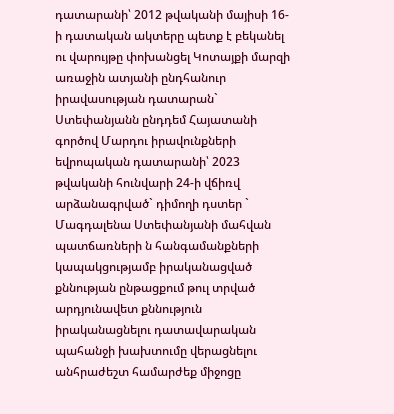դատարանի՝ 2012 թվականի մայիսի 16-ի դատական ակտերը պետք է բեկանել ու վարույթը փոխանցել Կոտայքի մարզի առաջին ատյանի ընդհանուր իրավասության դատարան` Ստեփանյանն ընդդեմ Հայատանի գործով Մարդու իրավունքների եվրոպական դատարանի՝ 2023 թվականի հունվարի 24-ի վճիռվ արձանագրված` դիմողի դստեր ` Մագդալենա Ստեփանյանի մահվան պատճառների ն հանգամանքների կապակցությամբ իրականացված քննության ընթացքում թուլ տրված արդյունավետ քննություն իրականացնելու դատավարական պահանջի խախտումը վերացնելու անհրաժեշտ համարժեք միջոցը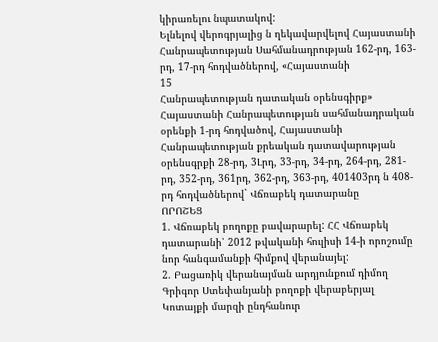կիրառելու նպատակով:
Ելնելով վերոգրյալից ն ղեկավարվելով Հայաստանի Հանրապետության Սահմանադրության 162-րդ, 163-րդ, 17-րդ հոդվածներով, «Հայաստանի
15
Հանրապետության դատական օրենսգիրք» Հայաստանի Հանրապետության սահմանադրական օրենքի 1-րդ հոդվածով, Հայաստանի Հանրապետության քրեական դատավարության օրենսգրքի 28-րդ, 3Լրդ, 33-րդ, 34-րդ, 264-րդ, 281-րդ, 352-րդ, 361րդ, 362-րդ, 363-րդ, 401403րդ ն 408-րդ հոդվածներով` Վճռաբեկ դատարանը
ՈՐՈՇԵՑ
1. Վճռաբեկ բողոքը բավարարել: ՀՀ Վճռաբեկ դատարանի՝ 2012 թվականի հուլիսի 14-ի որոշումը նոր հանգամանքի հիմքով վերանայել:
2. Բացառիկ վերանայման արդյունքում դիմող Գրիգոր Ստեփանյանի բողոքի վերաբերյալ Կոտայքի մարզի ընդհանուր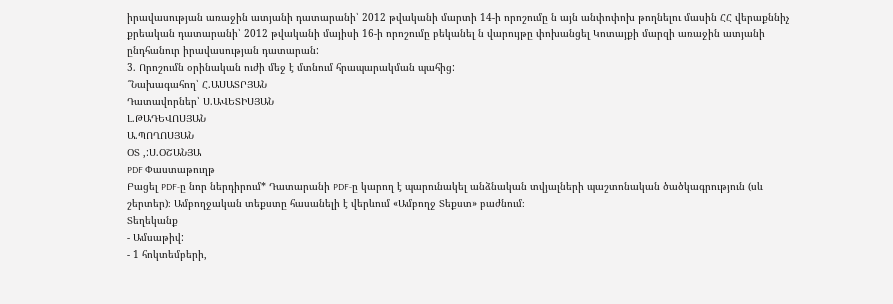իրավասության առաջին ատյանի դատարանի՝ 2012 թվականի մարտի 14-ի որոշումը ն այն անփոփոխ թողնելու մասին ՀՀ վերաքննիչ քրեական դատարանի՝ 2012 թվականի մայիսի 16-ի որոշումը բեկանել ն վարույթը փոխանցել Կոտայքի մարզի առաջին ատյանի ընդհանուր իրավասության դատարան:
3. Որոշումն օրինական ուժի մեջ է մտնում հրապարակման պահից:
՞Նախագահող՝ Հ.ԱՍԱՏՐՅԱՆ
Դատավորներ՝ Ս.ԱՎԵՏԻՍՅԱՆ
Լ.ԹԱԴԵՎՈՍՅԱՆ
Ա.ՊՈՂՈՍՅԱՆ
ՕՏ ,:Ս.ՕՇԱՆՅԱ
PDF Փաստաթուղթ
Բացել PDF-ը նոր ներդիրում* Դատարանի PDF-ը կարող է պարունակել անձնական տվյալների պաշտոնական ծածկագրություն (սև շերտեր)։ Ամբողջական տեքստը հասանելի է վերևում «Ամբողջ Տեքստ» բաժնում։
Տեղեկանք
- Ամսաթիվ:
- 1 հոկտեմբերի,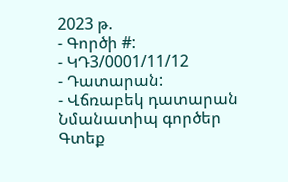2023 թ.
- Գործի #:
- ԿԴ3/0001/11/12
- Դատարան:
- Վճռաբեկ դատարան
Նմանատիպ գործեր
Գտեք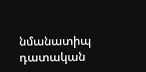նմանատիպ դատական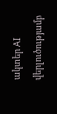ակտեր AI վերլուծությամբ